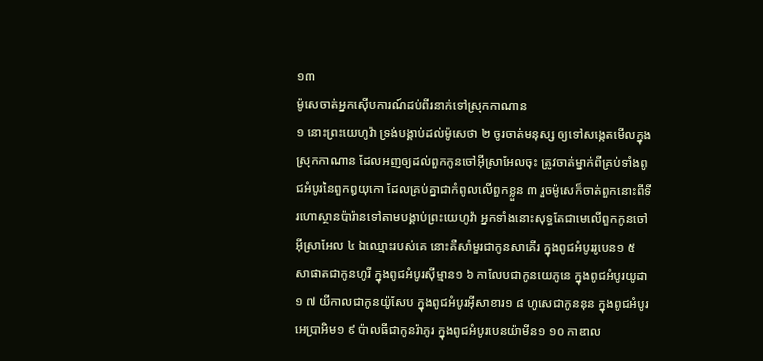១៣
ម៉ូសេចាត់អ្នកស៊ើបការណ៍ដប់ពីរនាក់ទៅស្រុកកាណាន
១ នោះព្រះយេហូវ៉ា ទ្រង់បង្គាប់ដល់ម៉ូសេថា ២ ចូរចាត់មនុស្ស ឲ្យទៅសង្កេតមើលក្នុងស្រុកកាណាន ដែលអញឲ្យដល់ពួកកូនចៅអ៊ីស្រាអែលចុះ ត្រូវចាត់ម្នាក់ពីគ្រប់ទាំងពូជអំបូរនៃពួកឰយុកោ ដែលគ្រប់គ្នាជាកំពូលលើពួកខ្លួន ៣ រួចម៉ូសេក៏ចាត់ពួកនោះពីទីរហោស្ថានប៉ារ៉ានទៅតាមបង្គាប់ព្រះយេហូវ៉ា អ្នកទាំងនោះសុទ្ធតែជាមេលើពួកកូនចៅអ៊ីស្រាអែល ៤ ឯឈ្មោះរបស់គេ នោះគឺសាំមួរជាកូនសាគើរ ក្នុងពូជអំបូររូបេន១ ៥ សាផាតជាកូនហូរី ក្នុងពូជអំបូរស៊ីម្មាន១ ៦ កាលែបជាកូនយេភូនេ ក្នុងពូជអំបូរយូដា១ ៧ យីកាលជាកូនយ៉ូសែប ក្នុងពូជអំបូរអ៊ីសាខារ១ ៨ ហូសេជាកូននុន ក្នុងពូជអំបូរអេប្រាអិម១ ៩ ប៉ាលធីជាកូនរ៉ាភូរ ក្នុងពូជអំបូរបេនយ៉ាមីន១ ១០ កាឌាល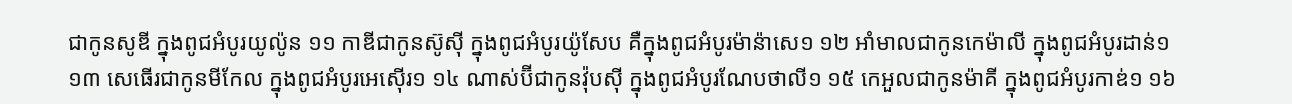ជាកូនសូឌី ក្នុងពូជអំបូរយូល៉ូន ១១ កាឌីជាកូនស៊ូស៊ី ក្នុងពូជអំបូរយ៉ូសែប គឺក្នុងពូជអំបូរម៉ាន៉ាសេ១ ១២ អាំមាលជាកូនកេម៉ាលី ក្នុងពូជអំបូរដាន់១ ១៣ សេធើរជាកូនមីកែល ក្នុងពូជអំបូរអេស៊ើរ១ ១៤ ណាស់ប៊ីជាកូនវ៉ុបស៊ី ក្នុងពូជអំបូរណែបថាលី១ ១៥ កេអួលជាកូនម៉ាគី ក្នុងពូជអំបូរកាឌ់១ ១៦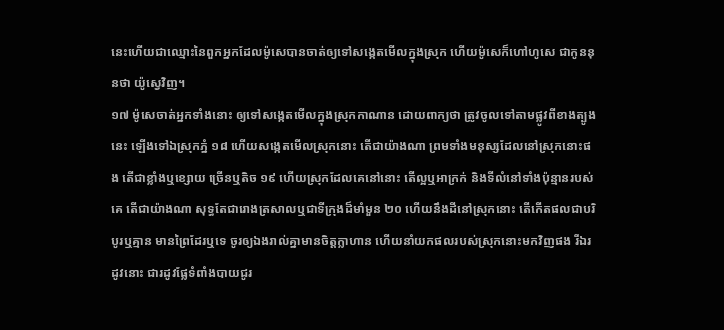នេះហើយជាឈ្មោះនៃពួកអ្នកដែលម៉ូសេបានចាត់ឲ្យទៅសង្កេតមើលក្នុងស្រុក ហើយម៉ូសេក៏ហៅហូសេ ជាកូននុនថា យ៉ូស្វេវិញ។
១៧ ម៉ូសេចាត់អ្នកទាំងនោះ ឲ្យទៅសង្កេតមើលក្នុងស្រុកកាណាន ដោយពាក្យថា ត្រូវចូលទៅតាមផ្លូវពីខាងត្បូងនេះ ឡើងទៅឯស្រុកភ្នំ ១៨ ហើយសង្កេតមើលស្រុកនោះ តើជាយ៉ាងណា ព្រមទាំងមនុស្សដែលនៅស្រុកនោះផង តើជាខ្លាំងឬខ្សោយ ច្រើនឬតិច ១៩ ហើយស្រុកដែលគេនៅនោះ តើល្អឬអាក្រក់ និងទីលំនៅទាំងប៉ុន្មានរបស់គេ តើជាយ៉ាងណា សុទ្ធតែជារោងត្រសាលឬជាទីក្រុងដ៏មាំមួន ២០ ហើយនឹងដីនៅស្រុកនោះ តើកើតផលជាបរិបូរឬគ្មាន មានព្រៃដែរឬទេ ចូរឲ្យឯងរាល់គ្នាមានចិត្តក្លាហាន ហើយនាំយកផលរបស់ស្រុកនោះមកវិញផង រីឯរដូវនោះ ជារដូវផ្លែទំពាំងបាយជូរ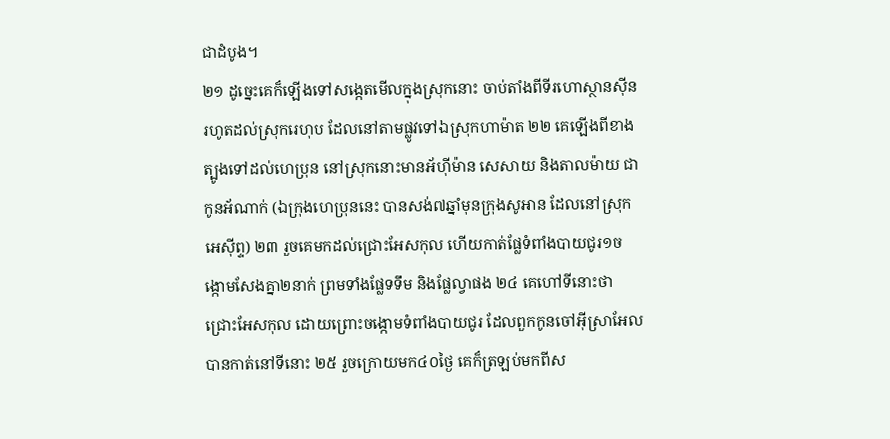ជាដំបូង។
២១ ដូច្នេះគេក៏ឡើងទៅសង្កេតមើលក្នុងស្រុកនោះ ចាប់តាំងពីទីរហោស្ថានស៊ីន រហូតដល់ស្រុករេហុប ដែលនៅតាមផ្លូវទៅឯស្រុកហាម៉ាត ២២ គេឡើងពីខាងត្បូងទៅដល់ហេប្រុន នៅស្រុកនោះមានអ័ហ៊ីម៉ាន សេសាយ និងតាលម៉ាយ ជាកូនអ័ណាក់ (ឯក្រុងហេប្រុននេះ បានសង់៧ឆ្នាំមុនក្រុងសូអាន ដែលនៅស្រុកអេស៊ីព្ទ) ២៣ រួចគេមកដល់ជ្រោះអែសកុល ហើយកាត់ផ្លែទំពាំងបាយជូរ១ចង្កោមសែងគ្នា២នាក់ ព្រមទាំងផ្លែទទឹម និងផ្លែល្វាផង ២៤ គេហៅទីនោះថា ជ្រោះអែសកុល ដោយព្រោះចង្កោមទំពាំងបាយជូរ ដែលពួកកូនចៅអ៊ីស្រាអែលបានកាត់នៅទីនោះ ២៥ រួចក្រោយមក៤០ថ្ងៃ គេក៏ត្រឡប់មកពីស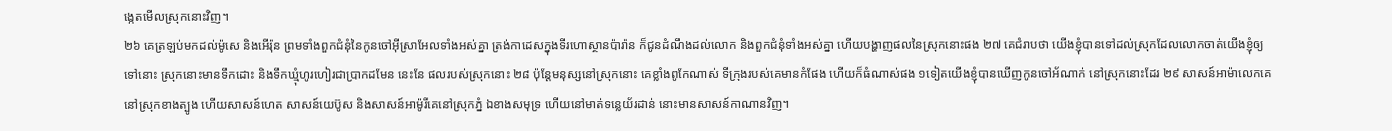ង្កេតមើលស្រុកនោះវិញ។
២៦ គេត្រឡប់មកដល់ម៉ូសេ និងអើរ៉ុន ព្រមទាំងពួកជំនុំនៃកូនចៅអ៊ីស្រាអែលទាំងអស់គ្នា ត្រង់កាដេសក្នុងទីរហោស្ថានប៉ារ៉ាន ក៏ជូនដំណឹងដល់លោក និងពួកជំនុំទាំងអស់គ្នា ហើយបង្ហាញផលនៃស្រុកនោះផង ២៧ គេជំរាបថា យើងខ្ញុំបានទៅដល់ស្រុកដែលលោកចាត់យើងខ្ញុំឲ្យទៅនោះ ស្រុកនោះមានទឹកដោះ និងទឹកឃ្មុំហូរហៀរជាប្រាកដមែន នេះនែ ផលរបស់ស្រុកនោះ ២៨ ប៉ុន្តែមនុស្សនៅស្រុកនោះ គេខ្លាំងពូកែណាស់ ទីក្រុងរបស់គេមានកំផែង ហើយក៏ធំណាស់ផង ១ទៀតយើងខ្ញុំបានឃើញកូនចៅអ័ណាក់ នៅស្រុកនោះដែរ ២៩ សាសន៍អាម៉ាលេកគេនៅស្រុកខាងត្បូង ហើយសាសន៍ហេត សាសន៍យេប៊ូស និងសាសន៍អាម៉ូរីគេនៅស្រុកភ្នំ ឯខាងសមុទ្រ ហើយនៅមាត់ទន្លេយ័រដាន់ នោះមានសាសន៍កាណានវិញ។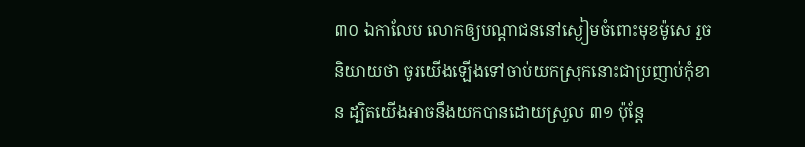៣០ ឯកាលែប លោកឲ្យបណ្តាជននៅស្ងៀមចំពោះមុខម៉ូសេ រួចនិយាយថា ចូរយើងឡើងទៅចាប់យកស្រុកនោះជាប្រញាប់កុំខាន ដ្បិតយើងអាចនឹងយកបានដោយស្រួល ៣១ ប៉ុន្តែ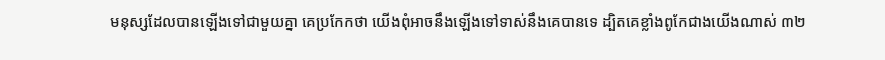មនុស្សដែលបានឡើងទៅជាមួយគ្នា គេប្រកែកថា យើងពុំអាចនឹងឡើងទៅទាស់នឹងគេបានទេ ដ្បិតគេខ្លាំងពូកែជាងយើងណាស់ ៣២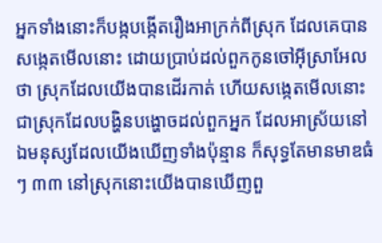អ្នកទាំងនោះក៏បង្កបង្កើតរឿងអាក្រក់ពីស្រុក ដែលគេបានសង្កេតមើលនោះ ដោយប្រាប់ដល់ពួកកូនចៅអ៊ីស្រាអែលថា ស្រុកដែលយើងបានដើរកាត់ ហើយសង្កេតមើលនោះ ជាស្រុកដែលបង្ហិនបង្ហោចដល់ពួកអ្នក ដែលអាស្រ័យនៅ ឯមនុស្សដែលយើងឃើញទាំងប៉ុន្មាន ក៏សុទ្ធតែមានមាឌធំៗ ៣៣ នៅស្រុកនោះយើងបានឃើញពួ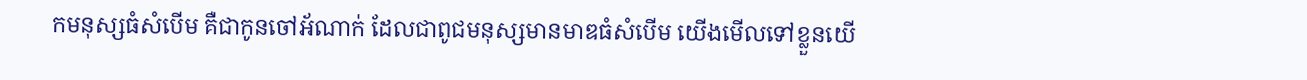កមនុស្សធំសំបើម គឺជាកូនចៅអ័ណាក់ ដែលជាពូជមនុស្សមានមាឌធំសំបើម យើងមើលទៅខ្លួនយើ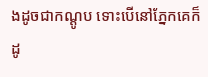ងដូចជាកណ្តូប ទោះបើនៅភ្នែកគេក៏ដូ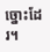ច្នោះដែរ។